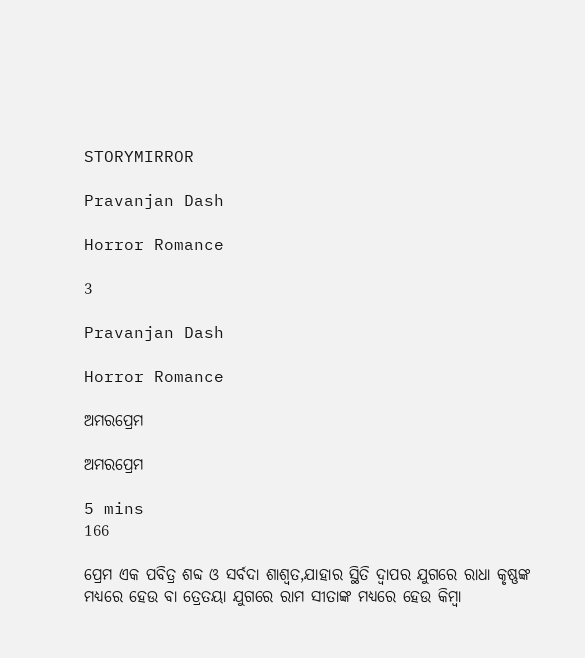STORYMIRROR

Pravanjan Dash

Horror Romance

3

Pravanjan Dash

Horror Romance

ଅମରପ୍ରେମ

ଅମରପ୍ରେମ

5 mins
166

ପ୍ରେମ ଏକ ପବିତ୍ର ଶବ୍ଦ ଓ ସର୍ବଦା ଶାଶ୍ୱତ,ଯାହାର ସ୍ଥିତି ଦ୍ୱାପର ଯୁଗରେ ରାଧା କୃଷ୍ଣଙ୍କ ମଧ୍ୟରେ ହେଉ ବା ତ୍ରେତୟା ଯୁଗରେ ରାମ ସୀତାଙ୍କ ମଧ୍ୟରେ ହେଉ କିମ୍ବା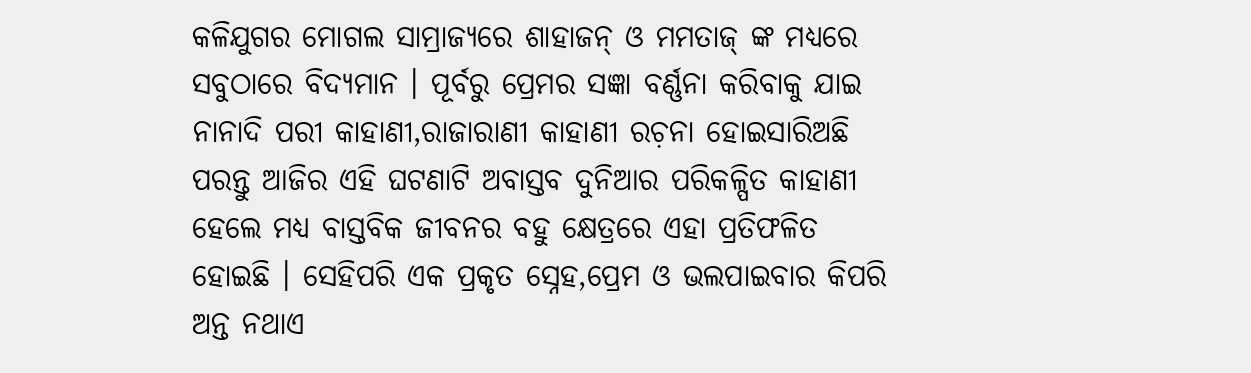କଳିଯୁଗର ମୋଗଲ ସାମ୍ରାଜ୍ୟରେ ଶାହାଜନ୍ ଓ ମମତାଜ୍ ଙ୍କ ମଧ୍ୟରେ ସବୁଠାରେ ବିଦ୍ୟମାନ । ପୂର୍ବରୁ ପ୍ରେମର ସଜ୍ଞା ବର୍ଣ୍ଣନା କରିବାକୁ ଯାଇ ନାନାଦି ପରୀ କାହାଣୀ,ରାଜାରାଣୀ କାହାଣୀ ରଚ଼ନା ହୋଇସାରିଅଛି ପରନ୍ତୁ ଆଜିର ଏହି ଘଟଣାଟି ଅବାସ୍ତବ ଦୁନିଆର ପରିକଳ୍ପିତ କାହାଣୀ ହେଲେ ମଧ୍ୟ ବାସ୍ତବିକ ଜୀବନର ବହୁ କ୍ଷେତ୍ରରେ ଏହା ପ୍ରତିଫଳିତ ହୋଇଛି । ସେହିପରି ଏକ ପ୍ରକୃତ ସ୍ନେହ,ପ୍ରେମ ଓ ଭଲପାଇବାର କିପରି ଅନ୍ତ ନଥାଏ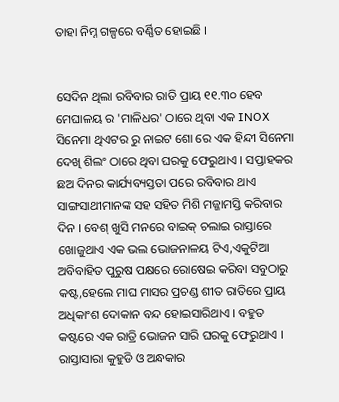ତାହା ନିମ୍ନ ଗଳ୍ପରେ ବର୍ଣ୍ଣିତ ହୋଇଛି ।


ସେଦିନ ଥିଲା ରବିବାର ରାତି ପ୍ରାୟ ୧୧.୩୦ ହେବ ମେଘାଳୟ ର 'ମାଳିଧର' ଠାରେ ଥିବା ଏକ INOX ସିନେମା ଥିଏଟର ରୁ ନାଇଟ ଶୋ ରେ ଏକ ହିନ୍ଦୀ ସିନେମା ଦେଖି ଶିଲଂ ଠାରେ ଥିବା ଘରକୁ ଫେରୁଥାଏ । ସପ୍ତାହକର ଛଅ ଦିନର କାର୍ଯ୍ୟବ୍ୟସ୍ତତା ପରେ ରବିବାର ଥାଏ ସାଙ୍ଗସାଥୀମାନଙ୍କ ସହ ସହିତ ମିଶି ମଜ୍ଜାମସ୍ତି କରିବାର ଦିନ । ବେଶ୍ ଖୁସି ମନରେ ବାଇକ୍ ଚଲାଇ ରାସ୍ତାରେ ଖୋଜୁଥାଏ ଏକ ଭଲ ଭୋଜନାଳୟ ଟିଏ,ଏକୁଟିଆ ଅବିବାହିତ ପୁରୁଷ ପକ୍ଷରେ ରୋଷେଇ କରିବା ସବୁଠାରୁ କଷ୍ଟ,ହେଲେ ମାଘ ମାସର ପ୍ରଚଣ୍ଡ ଶୀତ ରାତିରେ ପ୍ରାୟ ଅଧିକାଂଶ ଦୋକାନ ବନ୍ଦ ହୋଇସାରିଥାଏ । ବହୁତ କଷ୍ଟରେ ଏକ ରାତ୍ରି ଭୋଜନ ସାରି ଘରକୁ ଫେରୁଥାଏ । ରାସ୍ତାସାରା କୁହୁଡି ଓ ଅନ୍ଧକାର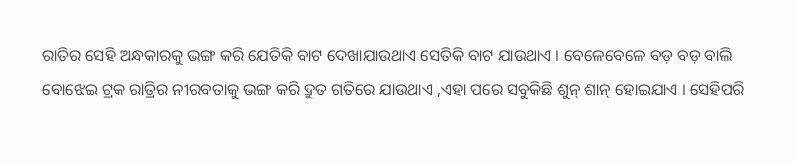ରାତିର ସେହି ଅନ୍ଧକାରକୁ ଭଙ୍ଗ କରି ଯେତିକି ବାଟ ଦେଖାଯାଉଥାଏ ସେତିକି ବାଟ ଯାଉଥାଏ । ବେଳେବେଳେ ବଡ଼ ବଡ଼ ବାଲି ବୋଝେଇ ଟ୍ରକ ରାତ୍ରିର ନୀରବତାକୁ ଭଙ୍ଗ କରି ଦ୍ରୁତ ଗତିରେ ଯାଉଥାଏ ,ଏହା ପରେ ସବୁକିଛି ଶୁନ୍ ଶାନ୍ ହୋଇଯାଏ । ସେହିପରି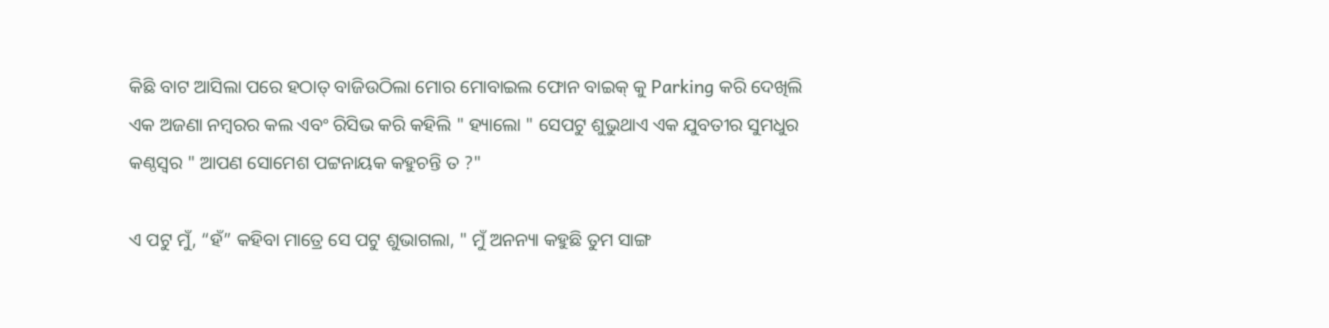କିଛି ବାଟ ଆସିଲା ପରେ ହଠାତ୍ ବାଜିଉଠିଲା ମୋର ମୋବାଇଲ ଫୋନ ବାଇକ୍ କୁ Parking କରି ଦେଖିଲି ଏକ ଅଜଣା ନମ୍ବରର କଲ ଏବଂ ରିସିଭ କରି କହିଲି " ହ୍ୟାଲୋ " ସେପଟୁ ଶୁଭୁଥାଏ ଏକ ଯୁବତୀର ସୁମଧୁର କଣ୍ଠସ୍ୱର " ଆପଣ ସୋମେଶ ପଟ୍ଟନାୟକ କହୁଚନ୍ତି ତ ?"

ଏ ପଟୁ ମୁଁ, “ହଁ” କହିବା ମାତ୍ରେ ସେ ପଟୁ ଶୁଭାଗଲା, " ମୁଁ ଅନନ୍ୟା କହୁଛି ତୁମ ସାଙ୍ଗ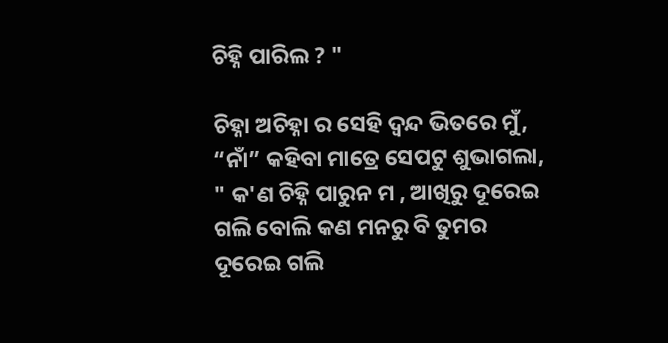ଚିହ୍ନି ପାରିଲ ? "

ଚିହ୍ନା ଅଚିହ୍ନା ର ସେହି ଦ୍ୱନ୍ଦ ଭିତରେ ମୁଁ, “ନାଁ” କହିବା ମାତ୍ରେ ସେପଟୁ ଶୁଭାଗଲା, " କ'ଣ ଚିହ୍ନି ପାରୁନ ମ , ଆଖିରୁ ଦୂରେଇ ଗଲି ବୋଲି କଣ ମନରୁ ବି ତୁମର ଦୂରେଇ ଗଲି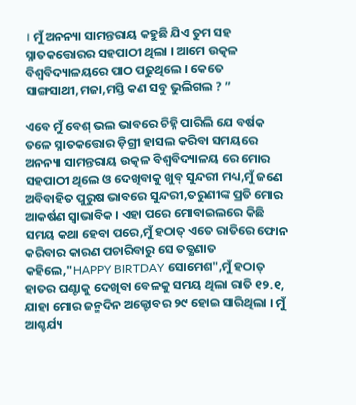। ମୁଁ ଅନନ୍ୟା ସାମନ୍ତରାୟ କହୁଛି ଯିଏ ତୁମ ସହ ସ୍ନାତକତ୍ତୋରର ସହପାଠୀ ଥିଲା । ଆମେ ଉତ୍କଳ ବିଶ୍ୱବିଦ୍ୟାଳୟରେ ପାଠ ପଢୁଥିଲେ । କେତେ ସାଙ୍ଗସାଥୀ,ମଜା,ମସ୍ତି କଣ ସବୁ ଭୁଲିଗଲ ? ”

ଏବେ ମୁଁ ବେଶ୍ ଭଲ ଭାବରେ ଚିହ୍ନି ପାରିଲି ଯେ ବର୍ଷକ ତଳେ ସ୍ନାତକତ୍ତୋର ଡ଼ିଗ୍ରୀ ହାସଲ କରିବା ସମୟରେ ଅନନ୍ୟା ସାମନ୍ତରାୟ ଉତ୍କଳ ବିଶ୍ୱବିଦ୍ୟାଳୟ ରେ ମୋର ସହପାଠୀ ଥିଲେ ଓ ଦେଖିବାକୁ ଖୁବ୍ ସୁନ୍ଦରୀ ମଧ୍ୟ,ମୁଁ ଜଣେ ଅବିବାହିତ ପୁରୁଷ ଭାବରେ ସୁନ୍ଦରୀ,ତରୁଣୀଙ୍କ ପ୍ରତି ମୋର ଆକର୍ଷଣ ସ୍ୱାଭାବିକ । ଏହା ପରେ ମୋବାଇଲରେ କିଛି ସମୟ କଥା ହେବା ପରେ,ମୁଁ ହଠାତ୍ ଏତେ ରାତିରେ ଫୋନ କରିବାର କାରଣ ପଚାରିବାରୁ ସେ ତତ୍କ୍ଷଣାତ କହିଲେ,"HAPPY BIRTDAY ସୋମେଶ",ମୁଁ ହଠାତ୍ ହାତର ଘଣ୍ଟାକୁ ଦେଖିବା ବେଳକୁ ସମୟ ଥିଲା ରାତି ୧୨.୧, ଯାହା ମୋର ଜନ୍ମଦିନ ଅକ୍ଟୋବର ୨୯ ହୋଇ ସାରିଥିଲା । ମୁଁ ଆଶ୍ଚର୍ଯ୍ୟ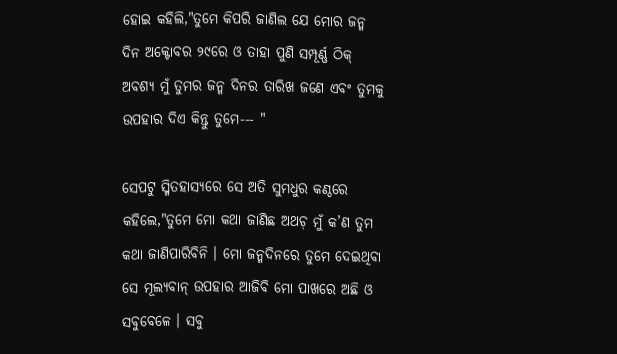ହୋଇ କହିଲି,"ତୁମେ କିପରି ଜାଣିଲ ଯେ ମୋର ଜନ୍ମ ଦିନ ଅକ୍ଟୋବର ୨୯ରେ ଓ ତାହା ପୁଣି ସମ୍ପୂର୍ଣ୍ଣ ଠିକ୍ ଅବଶ୍ୟ ମୁଁ ତୁମର ଜନ୍ମ ଦିନର ତାରିଖ ଜଣେ ଏବଂ ତୁମକୁ ଉପହାର ଦିଏ କିନ୍ତୁ ତୁମେ--- "

ସେପଟୁ ସ୍ମିତହାସ୍ୟରେ ସେ ଅତି ସୁମଧୁର କଣ୍ଠରେ କହିଲେ,"ତୁମେ ମୋ କଥା ଜାଣିଛ ଅଥଚ଼ ମୁଁ କ’ଣ ତୁମ କଥା ଜାଣିପାରିବିନି । ମୋ ଜନ୍ମଦିନରେ ତୁମେ ଦେଇଥିବା ସେ ମୂଲ୍ୟବାନ୍ ଉପହାର ଆଜିବି ମୋ ପାଖରେ ଅଛି ଓ ସବୁବେଳେ । ସବୁ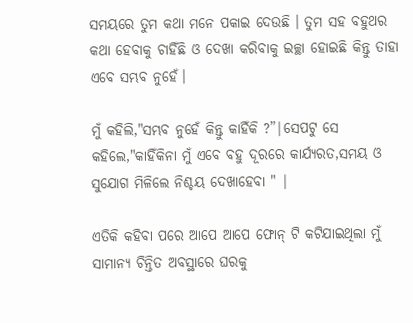ସମୟରେ ତୁମ କଥା ମନେ ପକାଇ ଦେଉଛି । ତୁମ ସହ ବହୁଥର କଥା ହେବାକୁ ଚାହିଁଛି ଓ ଦେଖା କରିବାକୁ ଇଚ୍ଛା ହୋଇଛି କିନ୍ତୁ ତାହା ଏବେ ସମ୍ଭବ ନୁହେଁ।

ମୁଁ କହିଲି,"ସମ୍ଭବ ନୁହେଁ କିନ୍ତୁ କାହିଁକି ?”|ସେପଟୁ ସେ କହିଲେ,"କାହିଁକିନା ମୁଁ ଏବେ ବହୁ ଦୂରରେ କାର୍ଯ୍ୟରତ,ସମୟ ଓ ସୁଯୋଗ ମିଳିଲେ ନିଶ୍ଚୟ ଦେଖାହେବା " |

ଏତିକି କହିବା ପରେ ଆପେ ଆପେ ଫୋନ୍ ଟି କଟିଯାଇଥିଲା ମୁଁ ସାମାନ୍ୟ ଚିନ୍ତିତ ଅବସ୍ଥାରେ ଘରକୁ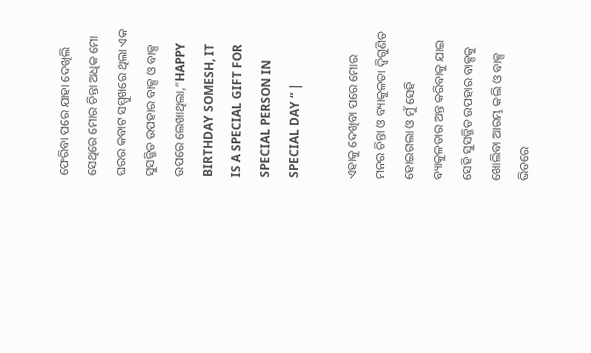ଫେରିବା ପରେ ଯାହା ଦେଖିଲି ସେଥିରେ ମୋର ଚିନ୍ତା ଅଧିକ ମୋ ଘରର କବାଟ ସମ୍ମୁଖରେ ଥିଲା ଏକ ସୁସଜ୍ଜିତ ଉପହାର ବାକ୍ସ ଓ ବାକ୍ସ ଉପରେ ଲେଖାଥିଲା,”HAPPY BIRTHDAY SOMESH, IT IS A SPECIAL GIFT FOR SPECIAL PERSON IN SPECIAL DAY “ |

ଏହାକୁ ଦେଖିବା ପରେ ମୋର ମନର ଚିନ୍ତା ଓ ବ୍ୟାକୁଳତା ଦ୍ଵିଗୁଣିତ ହୋଇଗଲା ଓ ମୁଁ ସେହି ବ୍ୟାକୁଳତାର ଅନ୍ତ କରିବାକୁ ଯାଇ ସେହି ସୁସଜ୍ଜିତ ଉପହାର ବାକ୍ସକୁ ଖୋଲିବା ଆରମ୍ଭ କଲି ଓ ବାକ୍ସ ଭିତରେ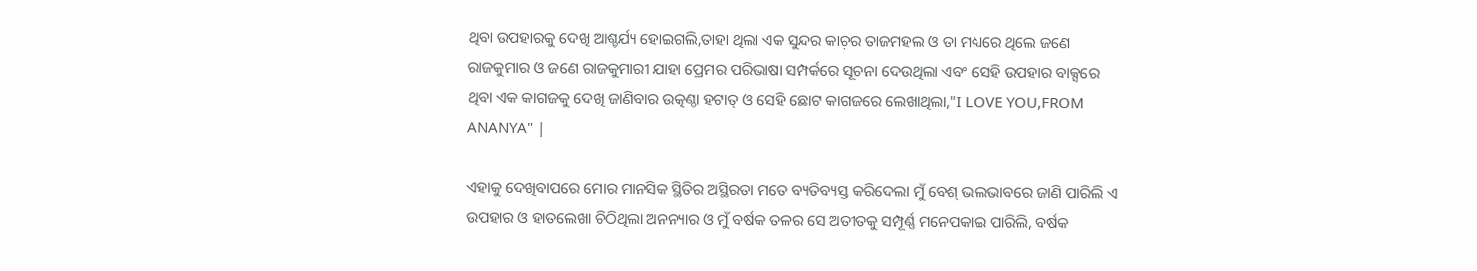ଥିବା ଉପହାରକୁ ଦେଖି ଆଶ୍ଚର୍ଯ୍ୟ ହୋଇଗଲି,ତାହା ଥିଲା ଏକ ସୁନ୍ଦର କାଚ଼ର ତାଜମହଲ ଓ ତା ମଧ୍ୟରେ ଥିଲେ ଜଣେ ରାଜକୁମାର ଓ ଜଣେ ରାଜକୁମାରୀ ଯାହା ପ୍ରେମର ପରିଭାଷା ସମ୍ପର୍କରେ ସୂଚନା ଦେଉଥିଲା ଏବଂ ସେହି ଉପହାର ବାକ୍ସରେ ଥିବା ଏକ କାଗଜକୁ ଦେଖି ଜାଣିବାର ଉତ୍କଣ୍ଠା ହଟାତ୍ ଓ ସେହି ଛୋଟ କାଗଜରେ ଲେଖାଥିଲା,"I LOVE YOU,FROM ANANYA" |

ଏହାକୁ ଦେଖିବାପରେ ମୋର ମାନସିକ ସ୍ଥିତିର ଅସ୍ଥିରତା ମତେ ବ୍ୟତିବ୍ୟସ୍ତ କରିଦେଲା ମୁଁ ବେଶ୍ ଭଲଭାବରେ ଜାଣି ପାରିଲି ଏ ଉପହାର ଓ ହାତଲେଖା ଚିଠିଥିଲା ଅନନ୍ୟାର ଓ ମୁଁ ବର୍ଷକ ତଳର ସେ ଅତୀତକୁ ସମ୍ପୂର୍ଣ୍ଣ ମନେପକାଇ ପାରିଲି, ବର୍ଷକ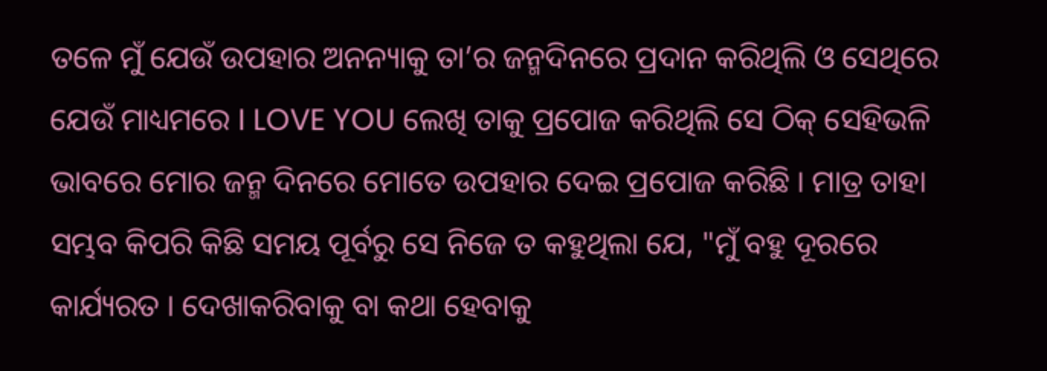ତଳେ ମୁଁ ଯେଉଁ ଉପହାର ଅନନ୍ୟାକୁ ତା’ର ଜନ୍ମଦିନରେ ପ୍ରଦାନ କରିଥିଲି ଓ ସେଥିରେ ଯେଉଁ ମାଧ୍ୟମରେ I LOVE YOU ଲେଖି ତାକୁ ପ୍ରପୋଜ କରିଥିଲି ସେ ଠିକ୍ ସେହିଭଳି ଭାବରେ ମୋର ଜନ୍ମ ଦିନରେ ମୋତେ ଉପହାର ଦେଇ ପ୍ରପୋଜ କରିଛି । ମାତ୍ର ତାହା ସମ୍ଭବ କିପରି କିଛି ସମୟ ପୂର୍ବରୁ ସେ ନିଜେ ତ କହୁଥିଲା ଯେ, "ମୁଁ ବହୁ ଦୂରରେ କାର୍ଯ୍ୟରତ । ଦେଖାକରିବାକୁ ବା କଥା ହେବାକୁ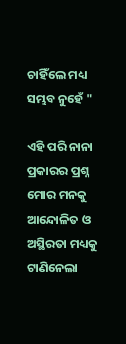ଚାହିଁଲେ ମଧ୍ୟ ସମ୍ଭବ ନୁହେଁ "

ଏହି ପରି ନାନା ପ୍ରକାରର ପ୍ରଶ୍ନ ମୋର ମନକୁ ଆନ୍ଦୋଳିତ ଓ ଅସ୍ଥିରତା ମଧ୍ୟକୁ ଟାଣିନେଲା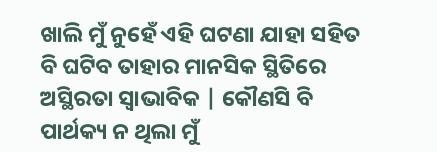ଖାଲି ମୁଁ ନୁହେଁ ଏହି ଘଟଣା ଯାହା ସହିତ ବି ଘଟିବ ତାହାର ମାନସିକ ସ୍ଥିତିରେ ଅସ୍ଥିରତା ସ୍ୱାଭାବିକ | କୌଣସି ବି ପାର୍ଥକ୍ୟ ନ ଥିଲା ମୁଁ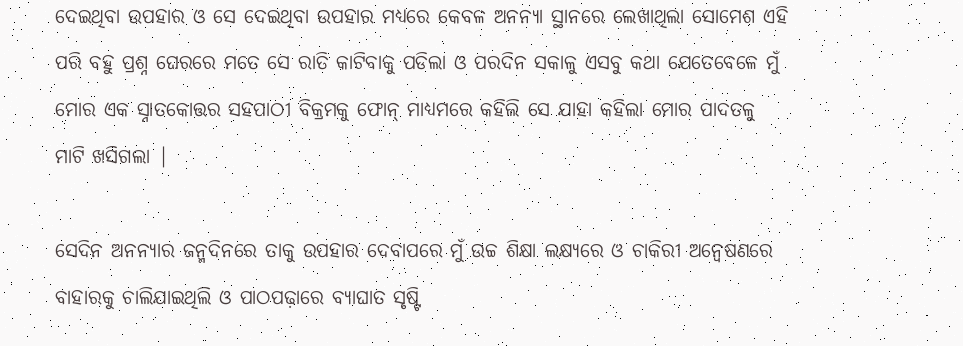ଦେଇଥିବା ଉପହାର ଓ ସେ ଦେଇଥିବା ଉପହାର ମଧ୍ୟରେ କେବଳ ଅନନ୍ୟା ସ୍ଥାନରେ ଲେଖାଥିଲା ସୋମେଶ ଏହି ପରି ବହୁ ପ୍ରଶ୍ନ ଘେରରେ ମତେ ସେ ରାତି କାଟିବାକୁ ପଡିଲା ଓ ପରଦିନ ସକାଳୁ ଏସବୁ କଥା ଯେତେବେଳେ ମୁଁ ମୋର ଏକ ସ୍ନାତକୋତ୍ତର ସହପାଠୀ ବିକ୍ରମକୁ ଫୋନ୍ ମାଧ୍ୟମରେ କହିଲି ସେ ଯାହା କହିଲା ମୋର ପାଦତଳୁ ମାଟି ଖସିଗଲା |

ସେଦିନ ଅନନ୍ୟାର ଜନ୍ମଦିନରେ ତାକୁ ଉପହାର ଦେବାପରେ ମୁଁ ଉଚ୍ଚ ଶିକ୍ଷା ଲକ୍ଷ୍ୟରେ ଓ ଚାକିରୀ ଅନ୍ୱେଷଣରେ ବାହାରକୁ ଚାଲିଯାଇଥିଲି ଓ ପାଠପଢ଼ାରେ ବ୍ୟାଘାତ ସୃଷ୍ଟି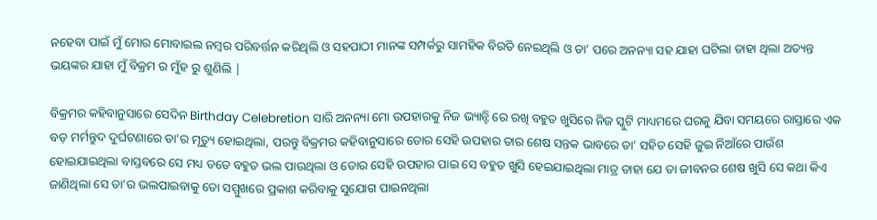ନହେବା ପାଇଁ ମୁଁ ମୋର ମୋବାଇଲ ନମ୍ବର ପରିବର୍ତ୍ତନ କରିଥିଲି ଓ ସହପାଠୀ ମାନଙ୍କ ସମ୍ପର୍କରୁ ସାମହିକ ବିରତି ନେଇଥିଲି ଓ ତା’ ପରେ ଅନନ୍ୟା ସହ ଯାହା ଘଟିଲା ତାହା ଥିଲା ଅତ୍ୟନ୍ତ ଭୟଙ୍କର ଯାହା ମୁଁ ବିକ୍ରମ ର ମୁଁହ ରୁ ଶୁଣିଲି |

ବିକ୍ରମର କହିବାନୁସାରେ ସେଦିନ Birthday Celebretion ସାରି ଅନନ୍ୟା ମୋ ଉପହାରକୁ ନିଜ ଭ୍ୟାନ୍ଟି ରେ ରଖି ବହୁତ ଖୁସିରେ ନିଜ ସ୍କୁଟି ମାଧ୍ୟମରେ ଘରକୁ ଯିବା ସମୟରେ ରାସ୍ତାରେ ଏକ ବଡ଼ ମର୍ମନ୍ତୁଦ ଦୁର୍ଘଟଣାରେ ତା’ର ମୃତ୍ୟୁ ହୋଇଥିଲା, ପରନ୍ତୁ ବିକ୍ରମର କହିବାନୁସାରେ ତୋର ସେହି ଉପହାର ତାର ଶେଷ ସନ୍ତକ ଭାବରେ ତା’ ସହିତ ସେହି ଜୁଇ ନିଆଁରେ ପାଉଁଶ ହୋଇଯାଇଥିଲା ବାସ୍ତବରେ ସେ ମଧ୍ୟ ତତେ ବହୁତ ଭଲ ପାଉଥିଲା ଓ ତୋର ସେହି ଉପହାର ପାଇ ସେ ବହୁତ ଖୁସି ହେଇଯାଇଥିଲା ମାତ୍ର ତାହା ଯେ ତା ଜୀବନର ଶେଷ ଖୁସି ସେ କଥା କିଏ ଜାଣିଥିଲା ସେ ତା’ର ଭଲପାଇବାକୁ ତୋ ସମ୍ମୁଖରେ ପ୍ରକାଶ କରିବାକୁ ସୁଯୋଗ ପାଇନଥିଲା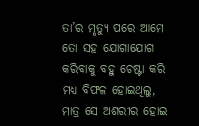ତା’ର ମୃତ୍ୟୁ ପରେ ଆମେ ତୋ ସହ ଯୋଗାଯୋଗ କରିବାକୁ ବହୁ ଚେଷ୍ଟା କରି ମଧ୍ୟ ବିଫଳ ହୋଇଥିଲୁ, ମାତ୍ର ସେ ଅଶରୀର ହୋଇ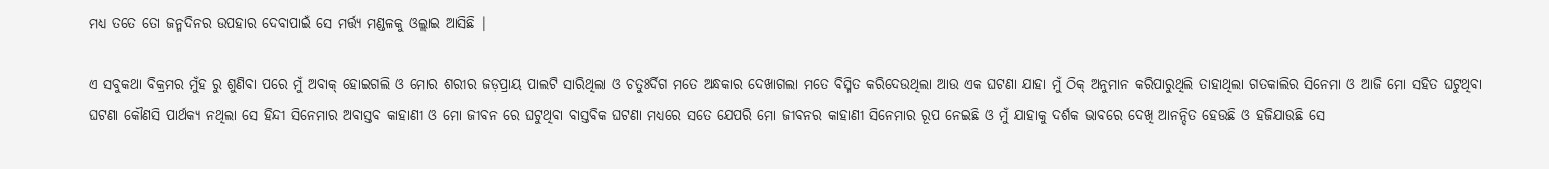ମଧ୍ୟ ତତେ ତୋ ଜନ୍ମଦିନର ଉପହାର ଦେବାପାଇଁ ସେ ମର୍ତ୍ତ୍ୟ ମଣ୍ଡଳକୁ ଓଲ୍ଲାଇ ଆସିଛି |

ଏ ସବୁକଥା ବିକ୍ରମର ମୁଁହ ରୁ ଶୁଣିବା ପରେ ମୁଁ ଅବାକ୍ ହୋଇଗଲି ଓ ମୋର ଶରୀର ଜଡ଼ପ୍ରାୟ ପାଲଟି ସାରିଥିଲା ଓ ଚତୁଃର୍ଦିଗ ମତେ ଅନ୍ଧକାର ଦେଖାଗଲା ମତେ ବିସ୍ମିତ କରିଦେଉଥିଲା ଆଉ ଏକ ଘଟଣା ଯାହା ମୁଁ ଠିକ୍ ଅନୁମାନ କରିପାରୁଥିଲି ତାହାଥିଲା ଗତକାଲିର ସିନେମା ଓ ଆଜି ମୋ ସହିତ ଘଟୁଥିବା ଘଟଣା କୌଣସି ପାର୍ଥକ୍ୟ ନଥିଲା ସେ ହିନ୍ଦୀ ସିନେମାର ଅବାସ୍ତବ କାହାଣୀ ଓ ମୋ ଜୀବନ ରେ ଘଟୁଥିବା ବାସ୍ତବିକ ଘଟଣା ମଧ୍ୟରେ ସତେ ଯେପରି ମୋ ଜୀବନର କାହାଣୀ ସିନେମାର ରୂପ ନେଇଛି ଓ ମୁଁ ଯାହାକୁ ଦର୍ଶକ ଭାବରେ ଦେଖି ଆନନ୍ଦିତ ହେଉଛି ଓ ହଜିଯାଉଛି ସେ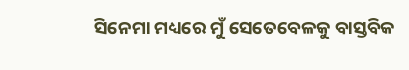ସିନେମା ମଧ୍ୟରେ ମୁଁ ସେତେବେଳକୁ ବାସ୍ତବିକ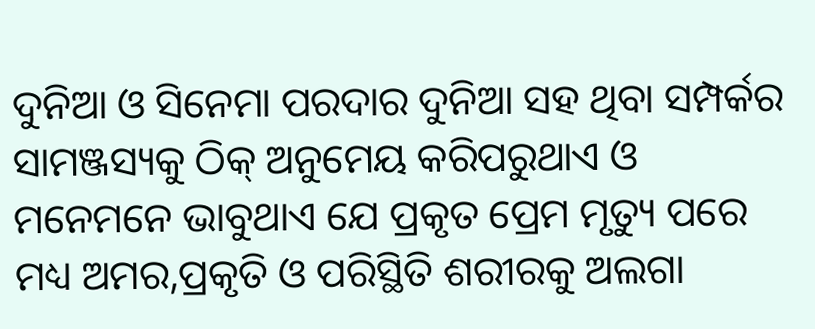ଦୁନିଆ ଓ ସିନେମା ପରଦାର ଦୁନିଆ ସହ ଥିବା ସମ୍ପର୍କର ସାମଞ୍ଜସ୍ୟକୁ ଠିକ୍ ଅନୁମେୟ କରିପରୁଥାଏ ଓ ମନେମନେ ଭାବୁଥାଏ ଯେ ପ୍ରକୃତ ପ୍ରେମ ମୃତ୍ୟୁ ପରେ ମଧ୍ୟ ଅମର,ପ୍ରକୃତି ଓ ପରିସ୍ଥିତି ଶରୀରକୁ ଅଲଗା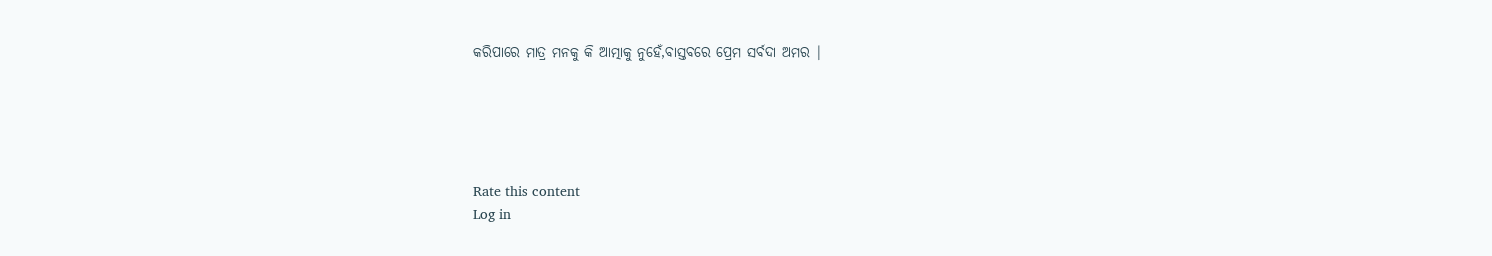କରିପାରେ ମାତ୍ର ମନକୁ କି ଆତ୍ମାକୁ ନୁହେଁ,ବାସ୍ତବରେ ପ୍ରେମ ସର୍ବଦା ଅମର |





Rate this content
Log in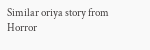Similar oriya story from Horror